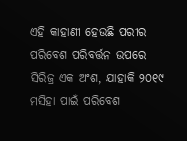ଏହି କାହାଣୀ ହେଉଛି ପରୀର ପରିବେଶ ପରିବର୍ତ୍ତନ ଉପରେ ସିରିଜ୍ର ଏକ ଅଂଶ, ଯାହାକି ୨୦୧୯ ମସିହା ପାଇଁ ପରିବେଶ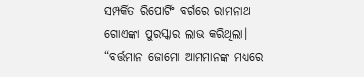ସମ୍ପର୍କିତ ରିପୋର୍ଟିଂ ବର୍ଗରେ ରାମନାଥ ଗୋଏଙ୍କା ପୁରସ୍କାର ଲାଭ କରିଥିଲା।
“ବର୍ତ୍ତମାନ ଜୋମୋ ଆମମାନଙ୍କ ମଧ୍ୟରେ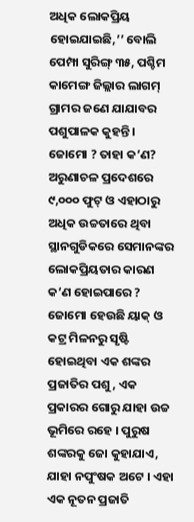ଅଧିକ ଲୋକପ୍ରିୟ ହୋଇଯାଇଛି,’’ ବୋଲି ପେମ୍ପା ସୁରିଙ୍ଗ୍ ୩୫, ପଶ୍ଚିମ କାମେଙ୍ଗ ଜିଲ୍ଲାର ଲାଗମ୍ ଗ୍ରାମର ଜଣେ ଯାଯାବର ପଶୁପାଳକ କୁହନ୍ତି ।
ଜୋମୋ ? ତାହା କ’ଣ? ଅରୁଣାଚଳ ପ୍ରଦେଶରେ ୯,୦୦୦ ଫୁଟ୍ ଓ ଏହାଠାରୁ ଅଧିକ ଉଚ୍ଚତାରେ ଥିବା ସ୍ଥାନଗୁଡିକରେ ସେମାନଙ୍କର ଲୋକପ୍ରିୟତାର କାରଣ କ’ଣ ହୋଇପାରେ ?
ଜୋମୋ ହେଉଛି ୟାକ୍ ଓ କଟ୍ର ମିଳନରୁ ସୃଷ୍ଟି ହୋଇଥିବା ଏକ ଶଙ୍କର ପ୍ରଜାତିର ପଶୁ, ଏକ ପ୍ରକାରର ଗୋରୁ ଯାହା ଉଚ୍ଚ ଭୂମିରେ ରହେ । ପୁରୁଷ ଶଙ୍କରକୁ ଜୋ କୁହାଯାଏ, ଯାହା ନପୁଂଷକ ଅଟେ । ଏହା ଏକ ନୂତନ ପ୍ରଜାତି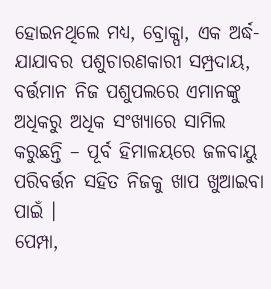ହୋଇନଥିଲେ ମଧ୍ୟ, ବ୍ରୋକ୍ପା, ଏକ ଅର୍ଦ୍ଧ-ଯାଯାବର ପଶୁଚାରଣକାରୀ ସମ୍ପ୍ରଦାୟ, ବର୍ତ୍ତମାନ ନିଜ ପଶୁପଲରେ ଏମାନଙ୍କୁ ଅଧିକରୁ ଅଧିକ ସଂଖ୍ୟାରେ ସାମିଲ କରୁଛନ୍ତି – ପୂର୍ବ ହିମାଳୟରେ ଜଳବାୟୁ ପରିବର୍ତ୍ତନ ସହିତ ନିଜକୁ ଖାପ ଖୁଆଇବା ପାଇଁ ।
ପେମ୍ପା,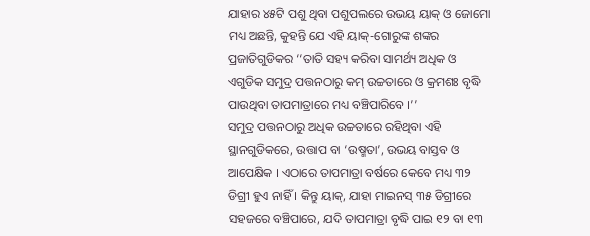ଯାହାର ୪୫ଟି ପଶୁ ଥିବା ପଶୁପଲରେ ଉଭୟ ୟାକ୍ ଓ ଜୋମୋ ମଧ୍ୟ ଅଛନ୍ତି, କୁହନ୍ତି ଯେ ଏହି ୟାକ୍-ଗୋରୁଙ୍କ ଶଙ୍କର ପ୍ରଜାତିଗୁଡିକର ‘‘ତାତି ସହ୍ୟ କରିବା ସାମର୍ଥ୍ୟ ଅଧିକ ଓ ଏଗୁଡିକ ସମୁଦ୍ର ପତ୍ତନଠାରୁ କମ୍ ଉଚ୍ଚତାରେ ଓ କ୍ରମଶଃ ବୃଦ୍ଧି ପାଉଥିବା ତାପମାତ୍ରାରେ ମଧ୍ୟ ବଞ୍ଚିପାରିବେ ।’’
ସମୁଦ୍ର ପତ୍ତନଠାରୁ ଅଧିକ ଉଚ୍ଚତାରେ ରହିଥିବା ଏହି ସ୍ଥାନଗୁଡିକରେ, ଉତ୍ତାପ ବା ‘ଉଷ୍ମତା’, ଉଭୟ ବାସ୍ତବ ଓ ଆପେକ୍ଷିକ । ଏଠାରେ ତାପମାତ୍ରା ବର୍ଷରେ କେବେ ମଧ୍ୟ ୩୨ ଡିଗ୍ରୀ ହୁଏ ନାହିଁ । କିନ୍ତୁ ୟାକ୍, ଯାହା ମାଇନସ୍ ୩୫ ଡିଗ୍ରୀରେ ସହଜରେ ବଞ୍ଚିପାରେ, ଯଦି ତାପମାତ୍ରା ବୃଦ୍ଧି ପାଇ ୧୨ ବା ୧୩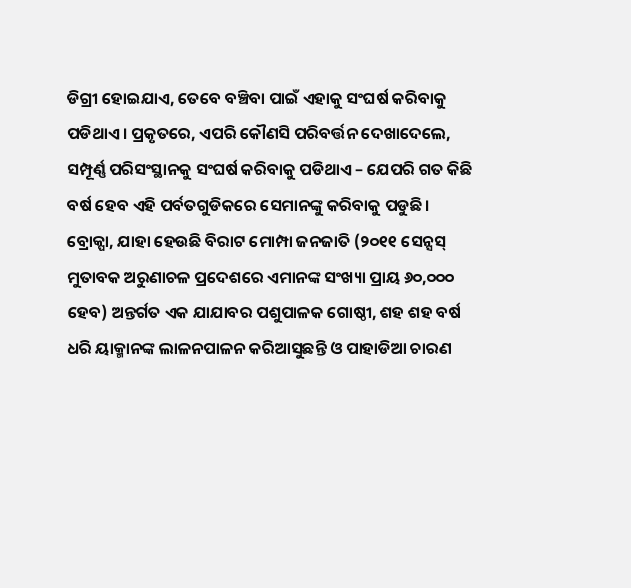ଡିଗ୍ରୀ ହୋଇଯାଏ, ତେବେ ବଞ୍ଚିବା ପାଇଁ ଏହାକୁ ସଂଘର୍ଷ କରିବାକୁ ପଡିଥାଏ । ପ୍ରକୃତରେ, ଏପରି କୌଣସି ପରିବର୍ତ୍ତନ ଦେଖାଦେଲେ, ସମ୍ପୂର୍ଣ୍ଣ ପରିସଂସ୍ଥାନକୁ ସଂଘର୍ଷ କରିବାକୁ ପଡିଥାଏ – ଯେପରି ଗତ କିଛି ବର୍ଷ ହେବ ଏହି ପର୍ବତଗୁଡିକରେ ସେମାନଙ୍କୁ କରିବାକୁ ପଡୁଛି ।
ବ୍ରୋକ୍ପା, ଯାହା ହେଉଛି ବିରାଟ ମୋମ୍ପା ଜନଜାତି (୨୦୧୧ ସେନ୍ସସ୍ ମୁତାବକ ଅରୁଣାଚଳ ପ୍ରଦେଶରେ ଏମାନଙ୍କ ସଂଖ୍ୟା ପ୍ରାୟ ୬୦,୦୦୦ ହେବ) ଅନ୍ତର୍ଗତ ଏକ ଯାଯାବର ପଶୁପାଳକ ଗୋଷ୍ଠୀ, ଶହ ଶହ ବର୍ଷ ଧରି ୟାକ୍ମାନଙ୍କ ଲାଳନପାଳନ କରିଆସୁଛନ୍ତି ଓ ପାହାଡିଆ ଚାରଣ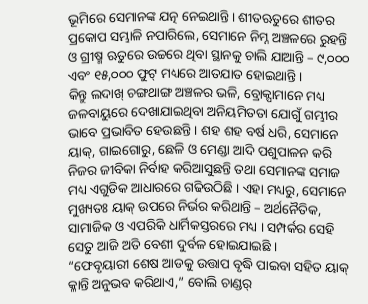ଭୂମିରେ ସେମାନଙ୍କ ଯତ୍ନ ନେଇଥାନ୍ତି। ଶୀତଋତୁରେ ଶୀତର ପ୍ରକୋପ ସମ୍ଭାଳି ନପାରିଲେ, ସେମାନେ ନିମ୍ନ ଅଞ୍ଚଳରେ ରୁହନ୍ତି ଓ ଗ୍ରୀଷ୍ମ ଋତୁରେ ଉଚ୍ଚରେ ଥିବା ସ୍ଥାନକୁ ଚାଲି ଯାଆନ୍ତି – ୯,୦୦୦ ଏବଂ ୧୫,୦୦୦ ଫୁଟ୍ ମଧ୍ୟରେ ଆତଯାତ ହୋଇଥାନ୍ତି ।
କିନ୍ତୁ ଲଦାଖ୍ ଚଙ୍ଗଥାଙ୍ଗ ଅଞ୍ଚଳର ଭଳି, ବ୍ରୋକ୍ପାମାନେ ମଧ୍ୟ ଜଳବାୟୁରେ ଦେଖାଯାଇଥିବା ଅନିୟମିତତା ଯୋଗୁଁ ଗମ୍ଭୀର ଭାବେ ପ୍ରଭାବିତ ହେଉଛନ୍ତି । ଶହ ଶହ ବର୍ଷ ଧରି, ସେମାନେ ୟାକ୍, ଗାଇଗୋରୁ, ଛେଳି ଓ ମେଣ୍ଡା ଆଦି ପଶୁପାଳନ କରି ନିଜର ଜୀବିକା ନିର୍ବାହ କରିଆସୁଛନ୍ତି ତଥା ସେମାନଙ୍କ ସମାଜ ମଧ୍ୟ ଏଗୁଡିକ ଆଧାରରେ ଗଢିଉଠିଛି । ଏହା ମଧ୍ୟରୁ, ସେମାନେ ମୁଖ୍ୟତଃ ୟାକ୍ ଉପରେ ନିର୍ଭର କରିଥାନ୍ତି – ଅର୍ଥନୈତିକ, ସାମାଜିକ ଓ ଏପରିକି ଧାର୍ମିକସ୍ତରରେ ମଧ୍ୟ । ସମ୍ପର୍କର ସେହି ସେତୁ ଆଜି ଅତି ବେଶୀ ଦୁର୍ବଳ ହୋଇଯାଇଛି ।
“ଫେବୃୟାରୀ ଶେଷ ଆଡକୁ ଉତ୍ତାପ ବୃଦ୍ଧି ପାଇବା ସହିତ ୟାକ୍ କ୍ଳାନ୍ତି ଅନୁଭବ କରିଥାଏ,” ବୋଲି ଚାଣ୍ଡର୍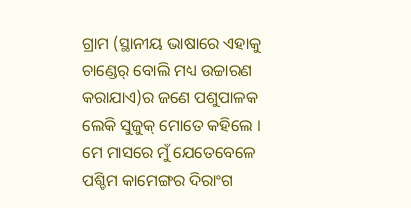ଗ୍ରାମ (ସ୍ଥାନୀୟ ଭାଷାରେ ଏହାକୁ ଚାଣ୍ଡେର୍ ବୋଲି ମଧ୍ୟ ଉଚ୍ଚାରଣ କରାଯାଏ)ର ଜଣେ ପଶୁପାଳକ ଲେକି ସୁଜୁକ୍ ମୋତେ କହିଲେ । ମେ ମାସରେ ମୁଁ ଯେତେବେଳେ ପଶ୍ଚିମ କାମେଙ୍ଗର ଦିରାଂଗ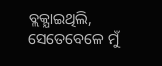ବ୍ଲକ୍ଯାଇଥିଲି, ସେତେବେଳେ ମୁଁ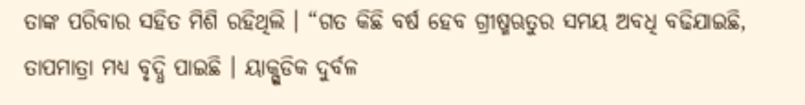ତାଙ୍କ ପରିବାର ସହିତ ମିଶି ରହିଥିଲି । “ଗତ କିଛି ବର୍ଷ ହେବ ଗ୍ରୀଷ୍ମଋତୁର ସମୟ ଅବଧି ବଢିଯାଇଛି, ତାପମାତ୍ରା ମଧ୍ୟ ବୃଦ୍ଧି ପାଇଛି । ୟାକ୍ଗୁଡିକ ଦୁର୍ବଳ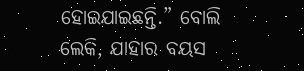ହୋଇଯାଇଛନ୍ତି.” ବୋଲି ଲେକି, ଯାହାର ବୟସ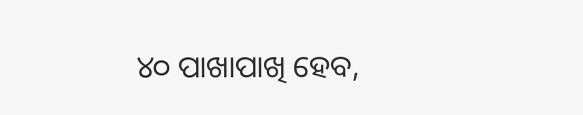୪୦ ପାଖାପାଖି ହେବ,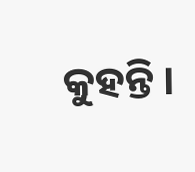କୁହନ୍ତି ।